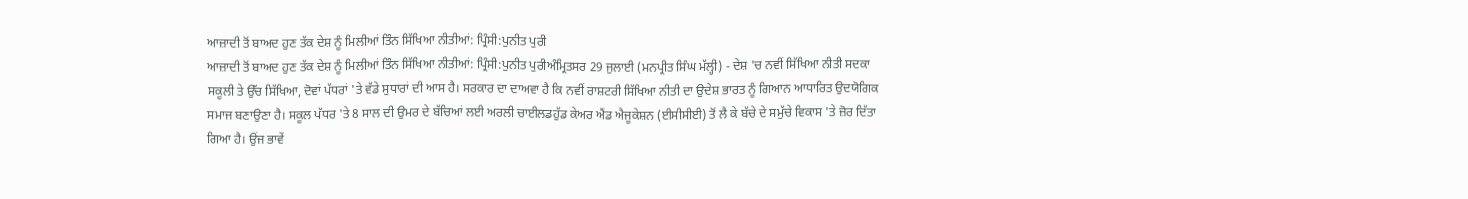ਆਜ਼ਾਦੀ ਤੋਂ ਬਾਅਦ ਹੁਣ ਤੱਕ ਦੇਸ਼ ਨੂੰ ਮਿਲੀਆਂ ਤਿੰਨ ਸਿੱਖਿਆ ਨੀਤੀਆਂ: ਪ੍ਰਿੰਸੀ:ਪੁਨੀਤ ਪੁਰੀ
ਆਜ਼ਾਦੀ ਤੋਂ ਬਾਅਦ ਹੁਣ ਤੱਕ ਦੇਸ਼ ਨੂੰ ਮਿਲੀਆਂ ਤਿੰਨ ਸਿੱਖਿਆ ਨੀਤੀਆਂ: ਪ੍ਰਿੰਸੀ:ਪੁਨੀਤ ਪੁਰੀਅੰਮ੍ਰਿਤਸਰ 29 ਜੁਲਾਈ (ਮਨਪ੍ਰੀਤ ਸਿੰਘ ਮੱਲ੍ਹੀ) - ਦੇਸ਼ 'ਚ ਨਵੀਂ ਸਿੱਖਿਆ ਨੀਤੀ ਸਦਕਾ ਸਕੂਲੀ ਤੇ ਉੱਚ ਸਿੱਖਿਆ, ਦੋਵਾਂ ਪੱਧਰਾਂ 'ਤੇ ਵੱਡੇ ਸੁਧਾਰਾਂ ਦੀ ਆਸ ਹੈ। ਸਰਕਾਰ ਦਾ ਦਾਅਵਾ ਹੈ ਕਿ ਨਵੀਂ ਰਾਸ਼ਟਰੀ ਸਿੱਖਿਆ ਨੀਤੀ ਦਾ ਉਦੇਸ਼ ਭਾਰਤ ਨੂੰ ਗਿਆਨ ਆਧਾਰਿਤ ਉਦਯੋਗਿਕ ਸਮਾਜ ਬਣਾਉਣਾ ਹੈ। ਸਕੂਲ ਪੱਧਰ 'ਤੇ 8 ਸਾਲ ਦੀ ਉਮਰ ਦੇ ਬੱਚਿਆਂ ਲਈ ਅਰਲੀ ਚਾਈਲਡਹੁੱਡ ਕੇਅਰ ਐਂਡ ਐਜੂਕੇਸ਼ਨ (ਈਸੀਸੀਈ) ਤੋਂ ਲੈ ਕੇ ਬੱਚੇ ਦੇ ਸਮੁੱਚੇ ਵਿਕਾਸ 'ਤੇ ਜ਼ੋਰ ਦਿੱਤਾ ਗਿਆ ਹੈ। ਉਂਜ ਭਾਵੇਂ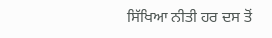ਸਿੱਖਿਆ ਨੀਤੀ ਹਰ ਦਸ ਤੋਂ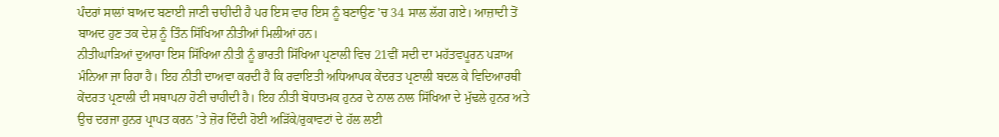ਪੰਦਰਾਂ ਸਾਲਾਂ ਬਾਅਦ ਬਣਾਈ ਜਾਣੀ ਚਾਹੀਦੀ ਹੈ ਪਰ ਇਸ ਵਾਰ ਇਸ ਨੂੰ ਬਣਾਉਣ 'ਚ 34 ਸਾਲ ਲੱਗ ਗਏ। ਆਜ਼ਾਦੀ ਤੋਂ ਬਾਅਦ ਹੁਣ ਤਕ ਦੇਸ਼ ਨੂੰ ਤਿੰਨ ਸਿੱਖਿਆ ਨੀਤੀਆਂ ਮਿਲੀਆਂ ਹਨ।
ਨੀਤੀਘਾੜਿਆਂ ਦੁਆਰਾ ਇਸ ਸਿੱਖਿਆ ਨੀਤੀ ਨੂੰ ਭਾਰਤੀ ਸਿੱਖਿਆ ਪ੍ਰਣਾਲੀ ਵਿਚ 21ਵੀਂ ਸਦੀ ਦਾ ਮਹੱਤਵਪੂਰਨ ਪੜਾਅ ਮੰਨਿਆ ਜਾ ਰਿਹਾ ਹੈ। ਇਹ ਨੀਤੀ ਦਾਅਵਾ ਕਰਦੀ ਹੈ ਕਿ ਰਵਾਇਤੀ ਅਧਿਆਪਕ ਕੇਂਦਰਤ ਪ੍ਰਣਾਲੀ ਬਦਲ ਕੇ ਵਿਦਿਆਰਥੀ ਕੇਂਦਰਤ ਪ੍ਰਣਾਲੀ ਦੀ ਸਥਾਪਨਾ ਹੋਣੀ ਚਾਹੀਦੀ ਹੈ। ਇਹ ਨੀਤੀ ਬੋਧਾਤਮਕ ਹੁਨਰ ਦੇ ਨਾਲ ਨਾਲ ਸਿੱਖਿਆ ਦੇ ਮੁੱਢਲੇ ਹੁਨਰ ਅਤੇ ਉਚ ਦਰਜਾ ਹੁਨਰ ਪ੍ਰਾਪਤ ਕਰਨ ’ਤੇ ਜ਼ੋਰ ਦਿੰਦੀ ਹੋਈ ਅੜਿੱਕੇ/ਰੁਕਾਵਟਾਂ ਦੇ ਹੱਲ ਲਈ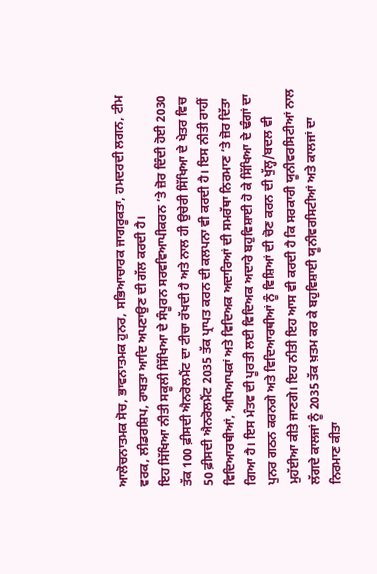ਆਲੋਚਨਾਤਮਕ ਸੋਚ, ਭਾਵਨਾਤਮਕ ਹੁਨਰ, ਸਭਿਆਚਾਰਕ ਜਾਗਰੂਕਤਾ, ਹਮਦਰਦੀ ਲਗਨ, ਟੀਮ ਵਰਕ, ਲੀਡਰਸ਼ਿਪ, ਰਾਬਤਾ ਆਦਿ ਅਪਣਾਉਣ ਦੀ ਗੱਲ ਕਰਦੀ ਹੈ।
ਇਹ ਸਿੱਖਿਆ ਨੀਤੀ ਸਕੂਲੀ ਸਿੱਖਿਆ ਦੇ ਸੰਪੂਰਨ ਸਰਵਵਿਆਪੀਕਰਨ ’ਤੇ ਜ਼ੋਰ ਦਿੰਦੀ ਹੋਈ 2030 ਤੱਕ 100 ਫ਼ੀਸਦੀ ਐਨਰੋਲਮੈਂਟ ਦਾ ਟੀਚਾ ਰੱਖਦੀ ਹੈ ਅਤੇ ਨਾਲ ਹੀ ਉਚੇਰੀ ਸਿੱਖਿਆ ਦੇ ਖੇਤਰ ਵਿਚ 50 ਫ਼ੀਸਦੀ ਐਨਰੋਲਮੈਂਟ 2035 ਤੱਕ ਪ੍ਰਾਪਤ ਕਰਨ ਦੀ ਕਲਪਨਾ ਵੀ ਕਰਦੀ ਹੈ। ਇਸ ਨੀਤੀ ਰਾਹੀਂ ਵਿਦਿਆਰਥੀਆਂ, ਅਧਿਆਪਕਾਂ ਅਤੇ ਵਿਦਿਅਕ ਅਦਾਰਿਆਂ ਦੀ ਸਮਰੱਥਾ ਨਿਰਮਾਣ ’ਤੇ ਜ਼ੋਰ ਦਿੱਤਾ ਗਿਆ ਹੈ। ਇਸ ਮੰਤਵ ਦੀ ਪੂਰਤੀ ਲਈ ਵਿਦਿਅਕ ਅਦਾਰੇ ਬਹੁਵਿਸ਼ਾਈ ਹੋ ਕੇ ਸਿੱਖਿਆ ਦੇ ਢੰਗਾਂ ਦਾ ਪੁਨਰ ਗਠਨ ਕਰਨਗੇ ਅਤੇ ਵਿਦਿਆਰਥੀਆਂ ਨੂੰ ਵਿਸ਼ਿਆਂ ਦੀ ਚੋਣ ਕਰਨ ਦੀ ਖੁੱਲ੍ਹ/ਬਦਲ ਵੀ ਮੁਹੱਈਆ ਕੀਤੇ ਜਾਣਗੇ। ਇਹ ਨੀਤੀ ਇਹ ਆਸ ਵੀ ਕਰਦੀ ਹੈ ਕਿ ਸਰਕਾਰੀ ਯੂਨੀਵਰਸਿਟੀਆਂ ਨਾਲ ਲੱਗਦੇ ਕਾਲਜਾਂ ਨੂੰ 2035 ਤੱਕ ਖ਼ਤਮ ਕਰ ਕੇ ਬਹੁਵਿਸ਼ਾਈ ਯੂਨੀਵਰਸਿਟੀਆਂ ਅਤੇ ਕਾਲਜਾਂ ਦਾ ਨਿਰਮਾਣ ਕੀਤਾ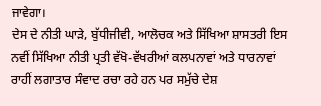ਜਾਵੇਗਾ।
ਦੇਸ ਦੇ ਨੀਤੀ ਘਾੜੇ, ਬੁੱਧੀਜੀਵੀ, ਆਲੋਚਕ ਅਤੇ ਸਿੱਖਿਆ ਸ਼ਾਸਤਰੀ ਇਸ ਨਵੀਂ ਸਿੱਖਿਆ ਨੀਤੀ ਪ੍ਰਤੀ ਵੱਖੋ-ਵੱਖਰੀਆਂ ਕਲਪਨਾਵਾਂ ਅਤੇ ਧਾਰਨਾਵਾਂ ਰਾਹੀਂ ਲਗਾਤਾਰ ਸੰਵਾਦ ਰਚਾ ਰਹੇ ਹਨ ਪਰ ਸਮੁੱਚੇ ਦੇਸ਼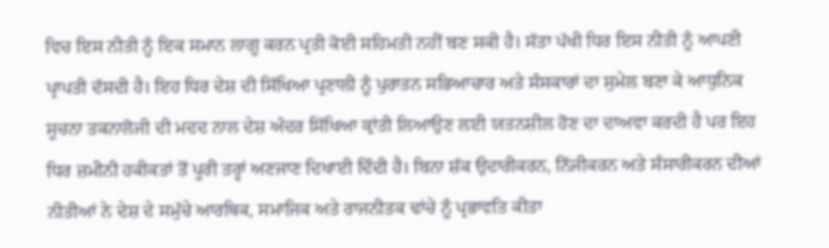ਵਿਚ ਇਸ ਨੀਤੀ ਨੂੰ ਇਕ ਸਮਾਨ ਲਾਗੂ ਕਰਨ ਪ੍ਰਤੀ ਕੋਈ ਸਹਿਮਤੀ ਨਹੀਂ ਬਣ ਸਕੀ ਹੈ। ਸੱਤਾ ਪੱਖੀ ਧਿਰ ਇਸ ਨੀਤੀ ਨੂੰ ਆਪਣੀ ਪ੍ਰਾਪਤੀ ਦੱਸਦੀ ਹੈ। ਇਹ ਧਿਰ ਦੇਸ਼ ਦੀ ਸਿੱਖਿਆ ਪ੍ਰਣਾਲੀ ਨੂੰ ਪੁਰਾਤਨ ਸਭਿਆਚਾਰ ਅਤੇ ਸੰਸਕਾਰਾਂ ਦਾ ਸੁਮੇਲ ਬਣਾ ਕੇ ਆਧੁਨਿਕ ਸੂਚਨਾ ਤਕਨਾਲੋਜੀ ਦੀ ਮਦਦ ਨਾਲ ਦੇਸ਼ ਅੰਦਰ ਸਿੱਖਿਆ ਕ੍ਰਾਂਤੀ ਲਿਆਉਣ ਲਈ ਯਤਨਸ਼ੀਲ ਹੋਣ ਦਾ ਦਾਅਵਾ ਕਰਦੀ ਹੈ ਪਰ ਇਹ ਧਿਰ ਜ਼ਮੀਨੀ ਹਕੀਕਤਾਂ ਤੋਂ ਪੂਰੀ ਤਰ੍ਹਾਂ ਅਣਜਾਣ ਦਿਖਾਈ ਦਿੰਦੀ ਹੈ। ਬਿਨਾ ਸ਼ੱਕ ਉਦਾਰੀਕਰਨ, ਨਿੱਜੀਕਰਨ ਅਤੇ ਸੰਸਾਰੀਕਰਨ ਦੀਆਂ ਨੀਤੀਆਂ ਨੇ ਦੇਸ਼ ਦੇ ਸਮੁੱਚੇ ਆਰਥਿਕ, ਸਮਾਜਿਕ ਅਤੇ ਰਾਜਨੀਤਕ ਢਾਂਚੇ ਨੂੰ ਪ੍ਰਭਾਵਤਿ ਕੀਤਾ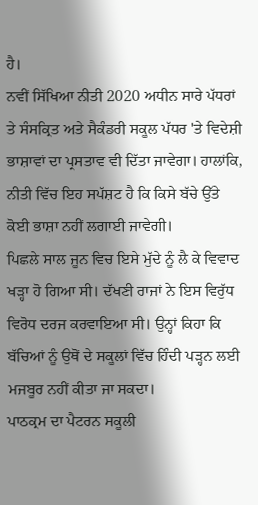ਹੈ।
ਨਵੀਂ ਸਿੱਖਿਆ ਨੀਤੀ 2020 ਅਧੀਨ ਸਾਰੇ ਪੱਧਰਾਂ ਤੇ ਸੰਸਕ੍ਰਿਤ ਅਤੇ ਸੈਕੰਡਰੀ ਸਕੂਲ ਪੱਧਰ 'ਤੇ ਵਿਦੇਸ਼ੀ ਭਾਸ਼ਾਵਾਂ ਦਾ ਪ੍ਰਸਤਾਵ ਵੀ ਦਿੱਤਾ ਜਾਵੇਗਾ। ਹਾਲਾਂਕਿ, ਨੀਤੀ ਵਿੱਚ ਇਹ ਸਪੱਸ਼ਟ ਹੈ ਕਿ ਕਿਸੇ ਬੱਚੇ ਉੱਤੇ ਕੋਈ ਭਾਸ਼ਾ ਨਹੀਂ ਲਗਾਈ ਜਾਵੇਗੀ।
ਪਿਛਲੇ ਸਾਲ ਜੂਨ ਵਿਚ ਇਸੇ ਮੁੱਦੇ ਨੂੰ ਲੈ ਕੇ ਵਿਵਾਦ ਖੜ੍ਹਾ ਹੋ ਗਿਆ ਸੀ। ਦੱਖਣੀ ਰਾਜਾਂ ਨੇ ਇਸ ਵਿਰੁੱਧ ਵਿਰੋਧ ਦਰਜ ਕਰਵਾਇਆ ਸੀ। ਉਨ੍ਹਾਂ ਕਿਹਾ ਕਿ ਬੱਚਿਆਂ ਨੂੰ ਉਥੋਂ ਦੇ ਸਕੂਲਾਂ ਵਿੱਚ ਹਿੰਦੀ ਪੜ੍ਹਨ ਲਈ ਮਜਬੂਰ ਨਹੀਂ ਕੀਤਾ ਜਾ ਸਕਦਾ।
ਪਾਠਕ੍ਰਮ ਦਾ ਪੈਟਰਨ ਸਕੂਲੀ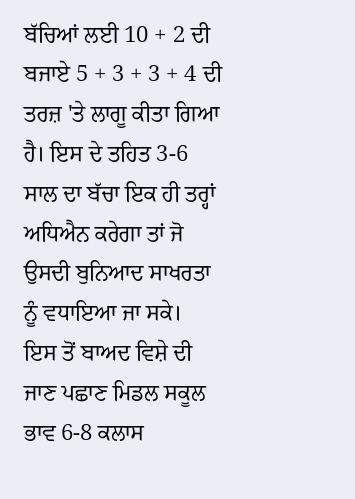ਬੱਚਿਆਂ ਲਈ 10 + 2 ਦੀ ਬਜਾਏ 5 + 3 + 3 + 4 ਦੀ ਤਰਜ਼ 'ਤੇ ਲਾਗੂ ਕੀਤਾ ਗਿਆ ਹੈ। ਇਸ ਦੇ ਤਹਿਤ 3-6 ਸਾਲ ਦਾ ਬੱਚਾ ਇਕ ਹੀ ਤਰ੍ਹਾਂ ਅਧਿਐਨ ਕਰੇਗਾ ਤਾਂ ਜੋ ਉਸਦੀ ਬੁਨਿਆਦ ਸਾਖਰਤਾ ਨੂੰ ਵਧਾਇਆ ਜਾ ਸਕੇ।
ਇਸ ਤੋਂ ਬਾਅਦ ਵਿਸ਼ੇ ਦੀ ਜਾਣ ਪਛਾਣ ਮਿਡਲ ਸਕੂਲ ਭਾਵ 6-8 ਕਲਾਸ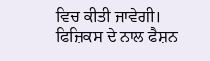ਵਿਚ ਕੀਤੀ ਜਾਵੇਗੀ। ਫਿਜ਼ਿਕਸ ਦੇ ਨਾਲ ਫੈਸ਼ਨ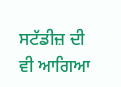ਸਟੱਡੀਜ਼ ਦੀ ਵੀ ਆਗਿਆ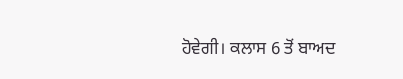ਹੋਵੇਗੀ। ਕਲਾਸ 6 ਤੋਂ ਬਾਅਦ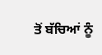ਤੋਂ ਬੱਚਿਆਂ ਨੂੰ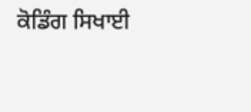ਕੋਡਿੰਗ ਸਿਖਾਈ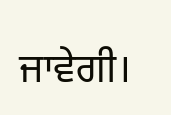ਜਾਵੇਗੀ।